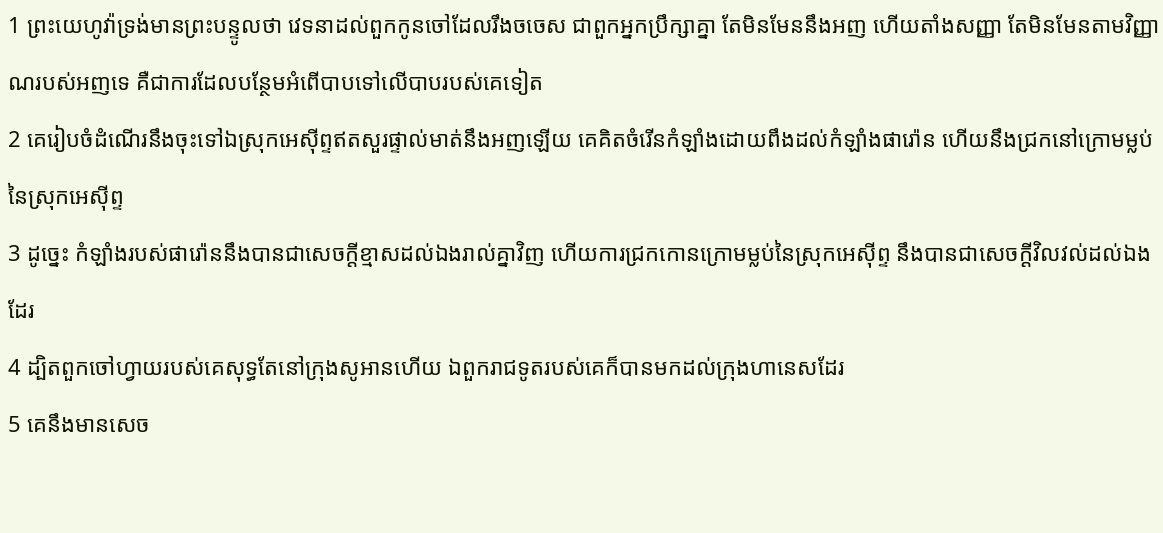1 ព្រះយេហូវ៉ាទ្រង់មានព្រះបន្ទូលថា វេទនាដល់ពួកកូនចៅដែលរឹងចចេស ជាពួកអ្នកប្រឹក្សាគ្នា តែមិនមែននឹងអញ ហើយតាំងសញ្ញា តែមិនមែនតាមវិញ្ញាណរបស់អញទេ គឺជាការដែលបន្ថែមអំពើបាបទៅលើបាបរបស់គេទៀត
2 គេរៀបចំដំណើរនឹងចុះទៅឯស្រុកអេស៊ីព្ទឥតសួរផ្ទាល់មាត់នឹងអញឡើយ គេគិតចំរើនកំឡាំងដោយពឹងដល់កំឡាំងផារ៉ោន ហើយនឹងជ្រកនៅក្រោមម្លប់នៃស្រុកអេស៊ីព្ទ
3 ដូច្នេះ កំឡាំងរបស់ផារ៉ោននឹងបានជាសេចក្ដីខ្មាសដល់ឯងរាល់គ្នាវិញ ហើយការជ្រកកោនក្រោមម្លប់នៃស្រុកអេស៊ីព្ទ នឹងបានជាសេចក្ដីវិលវល់ដល់ឯងដែរ
4 ដ្បិតពួកចៅហ្វាយរបស់គេសុទ្ធតែនៅក្រុងសូអានហើយ ឯពួករាជទូតរបស់គេក៏បានមកដល់ក្រុងហានេសដែរ
5 គេនឹងមានសេច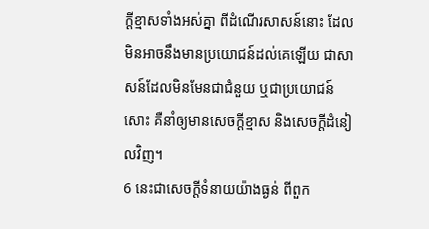ក្ដីខ្មាសទាំងអស់គ្នា ពីដំណើរសាសន៍នោះ ដែលមិនអាចនឹងមានប្រយោជន៍ដល់គេឡើយ ជាសាសន៍ដែលមិនមែនជាជំនួយ ឬជាប្រយោជន៍សោះ គឺនាំឲ្យមានសេចក្ដីខ្មាស និងសេចក្ដីដំនៀលវិញ។
6 នេះជាសេចក្ដីទំនាយយ៉ាងធ្ងន់ ពីពួក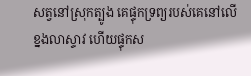សត្វនៅស្រុកត្បូង គេផ្ទុកទ្រព្យរបស់គេនៅលើខ្នងលាស្ទាវ ហើយផ្ទុកស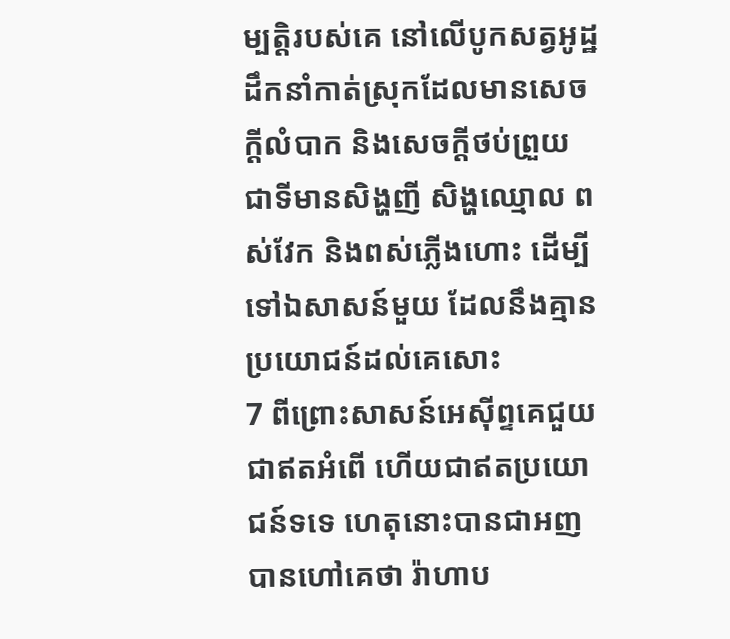ម្បត្តិរបស់គេ នៅលើបូកសត្វអូដ្ឋ ដឹកនាំកាត់ស្រុកដែលមានសេចក្ដីលំបាក និងសេចក្ដីថប់ព្រួយ ជាទីមានសិង្ហញី សិង្ហឈ្មោល ពស់វែក និងពស់ភ្លើងហោះ ដើម្បីទៅឯសាសន៍មួយ ដែលនឹងគ្មានប្រយោជន៍ដល់គេសោះ
7 ពីព្រោះសាសន៍អេស៊ីព្ទគេជួយជាឥតអំពើ ហើយជាឥតប្រយោជន៍ទទេ ហេតុនោះបានជាអញបានហៅគេថា រ៉ាហាប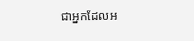ជាអ្នកដែលអ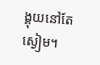ង្គុយនៅតែស្ងៀម។